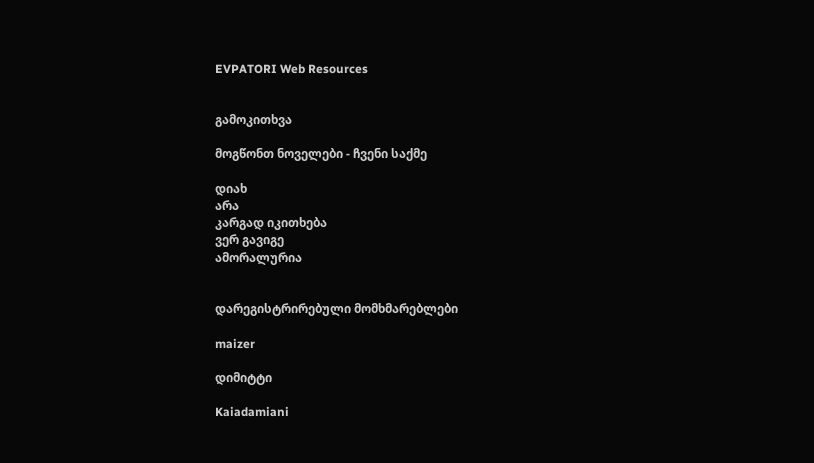EVPATORI Web Resources


გამოკითხვა

მოგწონთ ნოველები - ჩვენი საქმე

დიახ
არა
კარგად იკითხება
ვერ გავიგე
ამორალურია


დარეგისტრირებული მომხმარებლები

maizer

დიმიტტი

Kaiadamiani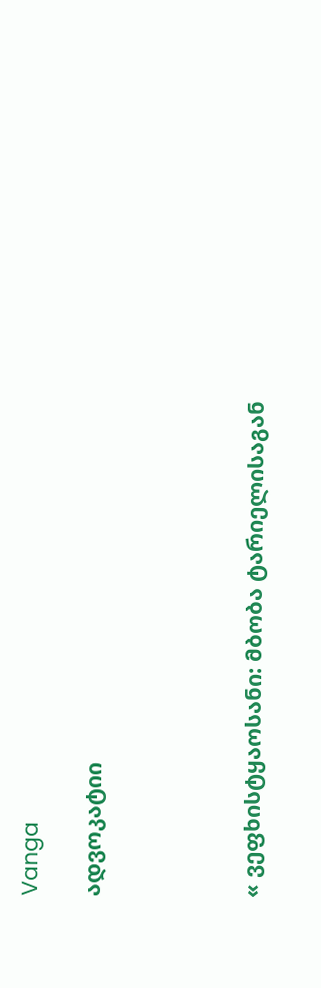Vanga

ადვოკატიი




« ვეფხისტყაოსანი: მბობა ტარიელისაგან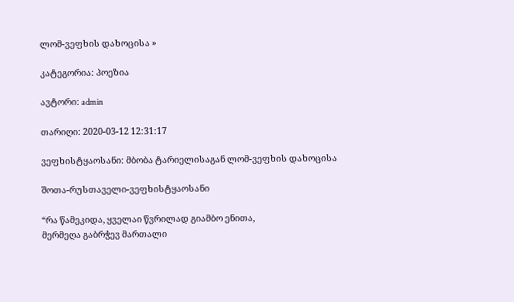ლომ-ვეფხის დახოცისა »

კატეგორია: პოეზია

ავტორი: admin

თარიღი: 2020-03-12 12:31:17

ვეფხისტყაოსანი: მბობა ტარიელისაგან ლომ-ვეფხის დახოცისა

შოთა-რუსთაველი-ვეფხისტყაოსანი

“რა წამეკიდა, ყველაი წვრილად გიამბო ენითა,
მერმეღა გაბრჭევ მართალი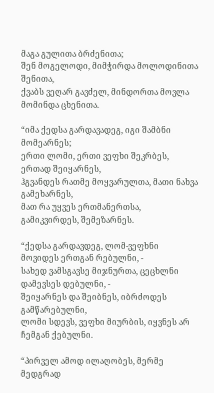მაგა გულითა ბრძენითა;
შენ მოგელოდი, მიმჭირდა მოლოდინითა შენითა,
ქვაბს ვეღარ გავძელ, მინდორთა მოვლა მომინდა ცხენითა.

“იმა ქედსა გარდავადეგ, იგი შამბნი მომეარნეს;
ერთი ლომი, ერთი ვეფხი შეკრბეს, ერთად შეიყარნეს,
ჰგვანდეს რათმე მოყვარულთა, მათი ნახვა გამეხარნეს,
მათ რა უყვეს ერთმანერთსა, გამიკვირდეს, შემეზარნეს.

“ქედსა გარდავდეგ, ლომ-ვეფხნი მოვიდეს ერთგან რებულნი, -
სახედ ვამსგავსე მიჯნურთა, ცეცხლნი დამევსეს დებულნი, -
შეიყარნეს და შეიბნეს, იბრძოდეს გამწარებულნი,
ლომი სდევს, ვეფხი მიურბის, იყვნეს არ ჩემგან ქებულნი.

“პირველ ამოდ ილაღობეს, მერმე მედგრად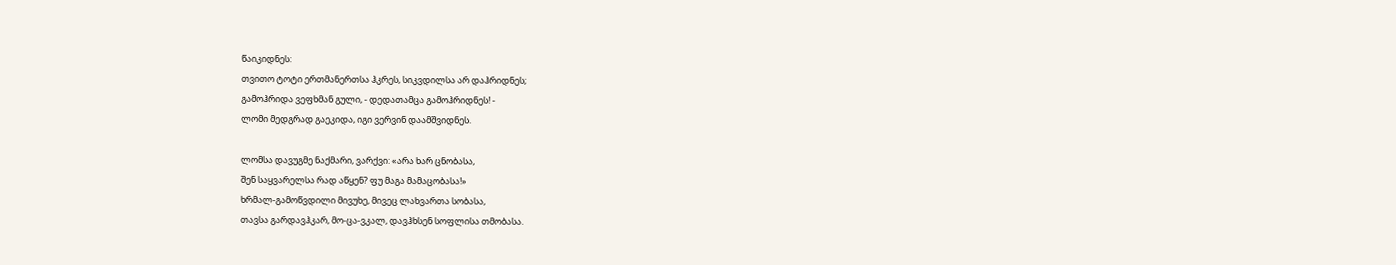წაიკიდნეს:
თვითო ტოტი ერთმანერთსა ჰკრეს, სიკვდილსა არ დაჰრიდნეს;
გამოჰრიდა ვეფხმან გული, - დედათამცა გამოჰრიდნეს! -
ლომი მედგრად გაეკიდა, იგი ვერვინ დაამშვიდნეს.

ლომსა დავუგმე ნაქმარი, ვარქვი: «არა ხარ ცნობასა,
შენ საყვარელსა რად აწყენ? ფუ მაგა მამაცობასა!»
ხრმალ-გამოწვდილი მივუხე, მივეც ლახვართა სობასა,
თავსა გარდავჰკარ, მო-ცა-ვკალ, დავჰხსენ სოფლისა თმობასა.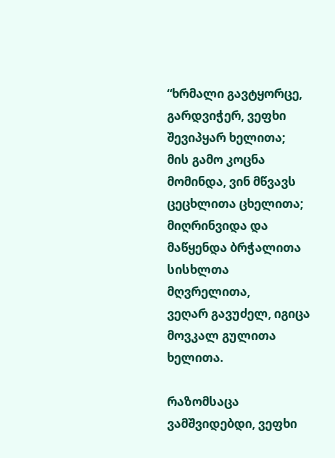“ხრმალი გავტყორცე, გარდვიჭერ, ვეფხი შევიპყარ ხელითა;
მის გამო კოცნა მომინდა, ვინ მწვავს ცეცხლითა ცხელითა;
მიღრინვიდა და მაწყენდა ბრჭალითა სისხლთა მღვრელითა,
ვეღარ გავუძელ, იგიცა მოვკალ გულითა ხელითა.

რაზომსაცა ვამშვიდებდი, ვეფხი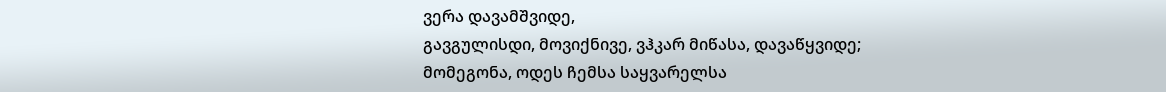ვერა დავამშვიდე,
გავგულისდი, მოვიქნივე, ვჰკარ მიწასა, დავაწყვიდე;
მომეგონა, ოდეს ჩემსა საყვარელსა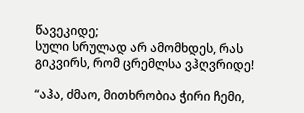წავეკიდე;
სული სრულად არ ამომხდეს, რას გიკვირს, რომ ცრემლსა ვჰღვრიდე!

“აჰა, ძმაო, მითხრობია ჭირი ჩემი,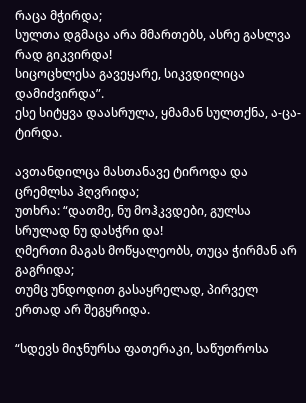რაცა მჭირდა;
სულთა დგმაცა არა მმართებს, ასრე გასლვა რად გიკვირდა!
სიცოცხლესა გავეყარე, სიკვდილიცა დამიძვირდა”.
ესე სიტყვა დაასრულა, ყმამან სულთქნა, ა-ცა-ტირდა.

ავთანდილცა მასთანავე ტიროდა და ცრემლსა ჰღვრიდა;
უთხრა: “დათმე, ნუ მოჰკვდები, გულსა სრულად ნუ დასჭრი და!
ღმერთი მაგას მოწყალეობს, თუცა ჭირმან არ გაგრიდა;
თუმც უნდოდით გასაყრელად, პირველ ერთად არ შეგყრიდა.

“სდევს მიჯნურსა ფათერაკი, საწუთროსა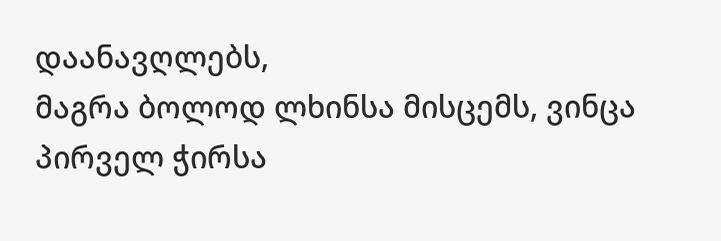დაანავღლებს,
მაგრა ბოლოდ ლხინსა მისცემს, ვინცა პირველ ჭირსა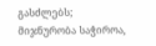გასძლებს;
მიჯნურობა საჭიროა,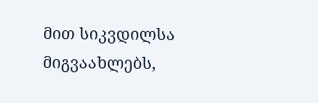მით სიკვდილსა მიგვაახლებს,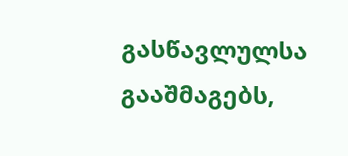გასწავლულსა გააშმაგებს,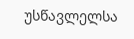უსწავლელსა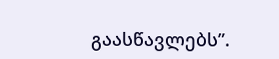გაასწავლებს”.